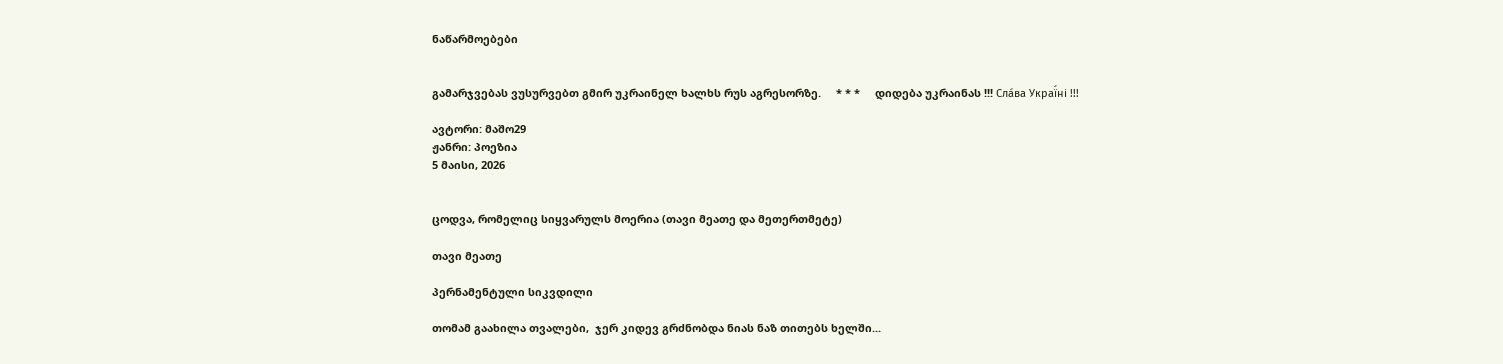ნაწარმოებები


გამარჯვებას ვუსურვებთ გმირ უკრაინელ ხალხს რუს აგრესორზე.     * * *     დიდება უკრაინას !!! Сла́ва Украї́ні !!!

ავტორი: მაშო29
ჟანრი: პოეზია
5 მაისი, 2026


ცოდვა, რომელიც სიყვარულს მოერია (თავი მეათე და მეთერთმეტე)

თავი მეათე

პერნამენტული სიკვდილი

თომამ გაახილა თვალები,  ჯერ კიდევ გრძნობდა ნიას ნაზ თითებს ხელში...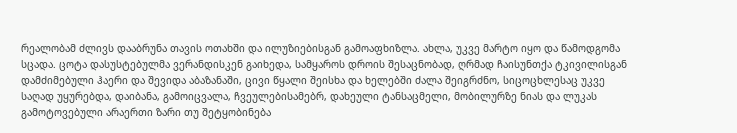რეალობამ ძლივს დააბრუნა თავის ოთახში და ილუზიებისგან გამოაფხიზლა. ახლა, უკვე მარტო იყო და წამოდგომა სცადა. ცოტა დასუსტებულმა ვერანდისკენ გაიხედა, სამყაროს დროის შესაცნობად, ღრმად ჩაისუნთქა ტკივილისგან დამძიმებული ჰაერი და შევიდა აბაზანაში, ცივი წყალი შეისხა და ხელებში ძალა შეიგრძნო, სიცოცხლესაც უკვე საღად უყურებდა, დაიბანა, გამოიცვალა, ჩვეულებისამებრ, დახეული ტანსაცმელი, მობილურზე ნიას და ლუკას გამოტოვებული არაერთი ზარი თუ შეტყობინება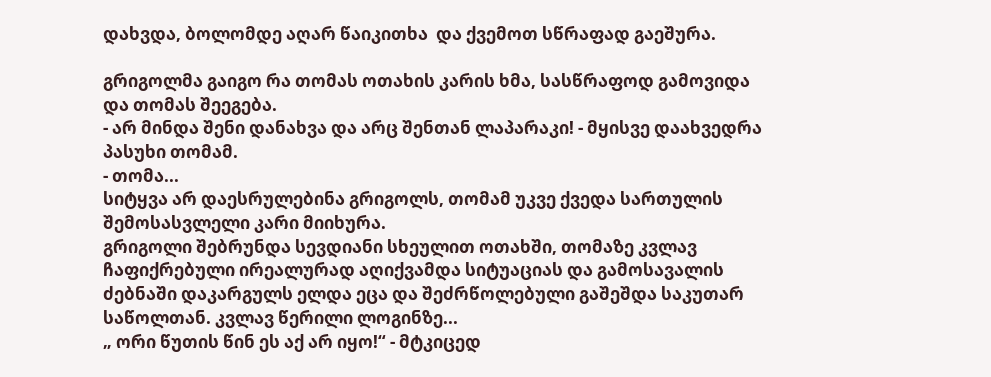დახვდა, ბოლომდე აღარ წაიკითხა  და ქვემოთ სწრაფად გაეშურა.

გრიგოლმა გაიგო რა თომას ოთახის კარის ხმა, სასწრაფოდ გამოვიდა და თომას შეეგება.
- არ მინდა შენი დანახვა და არც შენთან ლაპარაკი! - მყისვე დაახვედრა პასუხი თომამ.
- თომა...
სიტყვა არ დაესრულებინა გრიგოლს, თომამ უკვე ქვედა სართულის შემოსასვლელი კარი მიიხურა.
გრიგოლი შებრუნდა სევდიანი სხეულით ოთახში, თომაზე კვლავ ჩაფიქრებული ირეალურად აღიქვამდა სიტუაციას და გამოსავალის ძებნაში დაკარგულს ელდა ეცა და შეძრწოლებული გაშეშდა საკუთარ საწოლთან. კვლავ წერილი ლოგინზე...
„ ორი წუთის წინ ეს აქ არ იყო!“ - მტკიცედ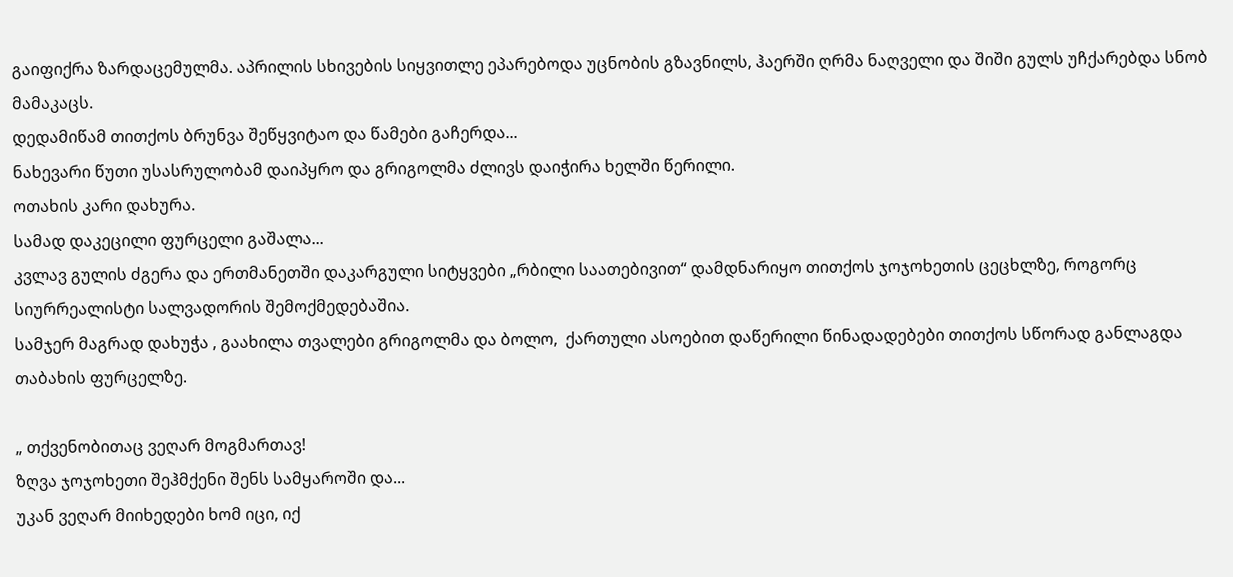გაიფიქრა ზარდაცემულმა. აპრილის სხივების სიყვითლე ეპარებოდა უცნობის გზავნილს, ჰაერში ღრმა ნაღველი და შიში გულს უჩქარებდა სნობ მამაკაცს.
დედამიწამ თითქოს ბრუნვა შეწყვიტაო და წამები გაჩერდა...
ნახევარი წუთი უსასრულობამ დაიპყრო და გრიგოლმა ძლივს დაიჭირა ხელში წერილი.
ოთახის კარი დახურა.
სამად დაკეცილი ფურცელი გაშალა...
კვლავ გულის ძგერა და ერთმანეთში დაკარგული სიტყვები „რბილი საათებივით“ დამდნარიყო თითქოს ჯოჯოხეთის ცეცხლზე, როგორც სიურრეალისტი სალვადორის შემოქმედებაშია.
სამჯერ მაგრად დახუჭა , გაახილა თვალები გრიგოლმა და ბოლო,  ქართული ასოებით დაწერილი წინადადებები თითქოს სწორად განლაგდა თაბახის ფურცელზე.

„ თქვენობითაც ვეღარ მოგმართავ!
ზღვა ჯოჯოხეთი შეჰმქენი შენს სამყაროში და...
უკან ვეღარ მიიხედები ხომ იცი, იქ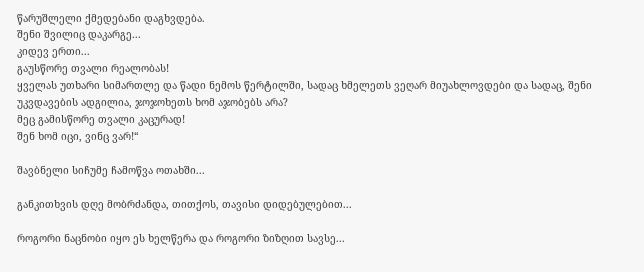წარუშლელი ქმედებანი დაგხვდება.
შენი შვილიც დაკარგე...
კიდევ ერთი...
გაუსწორე თვალი რეალობას!
ყველას უთხარი სიმართლე და წადი ნემოს წერტილში, სადაც ხმელეთს ვეღარ მიუახლოვდები და სადაც, შენი უკვდავების ადგილია, ჯოჯოხეთს ხომ აჯობებს არა?
მეც გამისწორე თვალი კაცურად!
შენ ხომ იცი, ვინც ვარ!“

შავბნელი სიჩუმე ჩამოწვა ოთახში...

განკითხვის დღე მობრძანდა, თითქოს, თავისი დიდებულებით...

როგორი ნაცნობი იყო ეს ხელწერა და როგორი ზიზღით სავსე...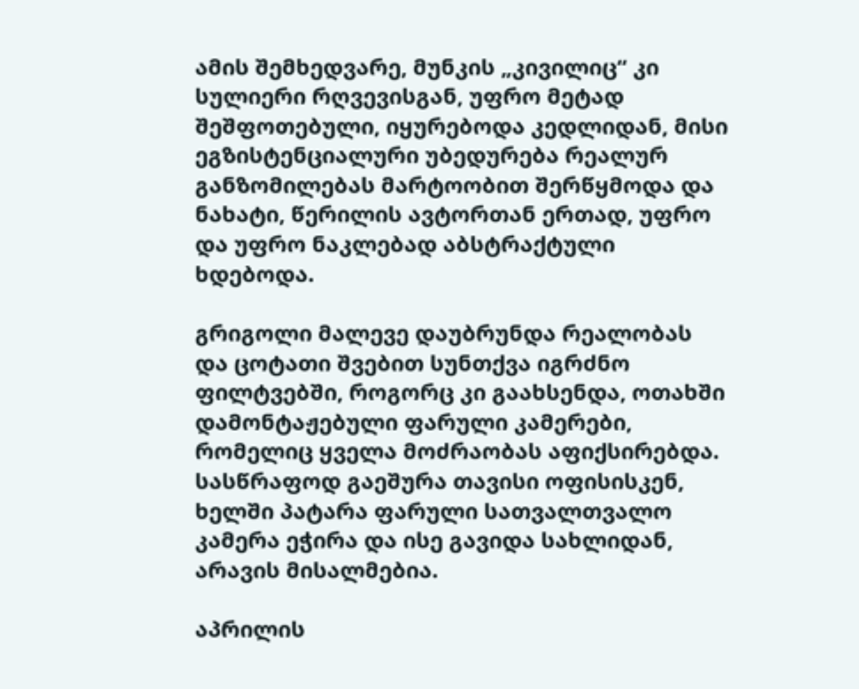ამის შემხედვარე, მუნკის „კივილიც“ კი სულიერი რღვევისგან, უფრო მეტად შეშფოთებული, იყურებოდა კედლიდან, მისი ეგზისტენციალური უბედურება რეალურ განზომილებას მარტოობით შერწყმოდა და ნახატი, წერილის ავტორთან ერთად, უფრო და უფრო ნაკლებად აბსტრაქტული ხდებოდა.

გრიგოლი მალევე დაუბრუნდა რეალობას და ცოტათი შვებით სუნთქვა იგრძნო ფილტვებში, როგორც კი გაახსენდა, ოთახში დამონტაჟებული ფარული კამერები, რომელიც ყველა მოძრაობას აფიქსირებდა. სასწრაფოდ გაეშურა თავისი ოფისისკენ, ხელში პატარა ფარული სათვალთვალო კამერა ეჭირა და ისე გავიდა სახლიდან, არავის მისალმებია.

აპრილის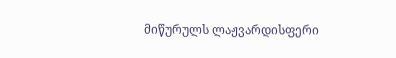მიწურულს ლაჟვარდისფერი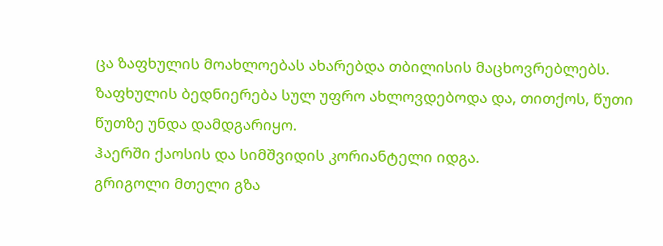ცა ზაფხულის მოახლოებას ახარებდა თბილისის მაცხოვრებლებს.
ზაფხულის ბედნიერება სულ უფრო ახლოვდებოდა და, თითქოს, წუთი წუთზე უნდა დამდგარიყო.
ჰაერში ქაოსის და სიმშვიდის კორიანტელი იდგა.
გრიგოლი მთელი გზა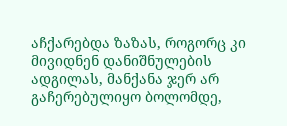აჩქარებდა ზაზას, როგორც კი მივიდნენ დანიშნულების ადგილას, მანქანა ჯერ არ გაჩერებულიყო ბოლომდე,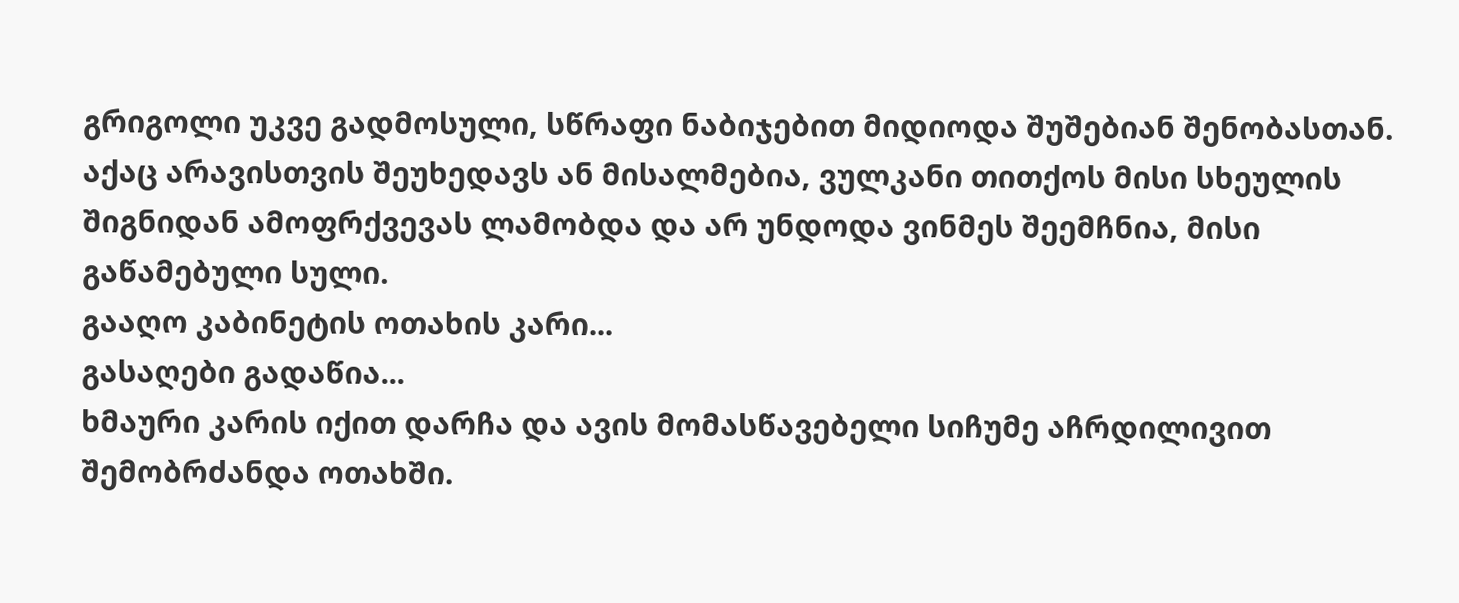გრიგოლი უკვე გადმოსული, სწრაფი ნაბიჯებით მიდიოდა შუშებიან შენობასთან.
აქაც არავისთვის შეუხედავს ან მისალმებია, ვულკანი თითქოს მისი სხეულის შიგნიდან ამოფრქვევას ლამობდა და არ უნდოდა ვინმეს შეემჩნია, მისი გაწამებული სული.
გააღო კაბინეტის ოთახის კარი...
გასაღები გადაწია...
ხმაური კარის იქით დარჩა და ავის მომასწავებელი სიჩუმე აჩრდილივით  შემობრძანდა ოთახში.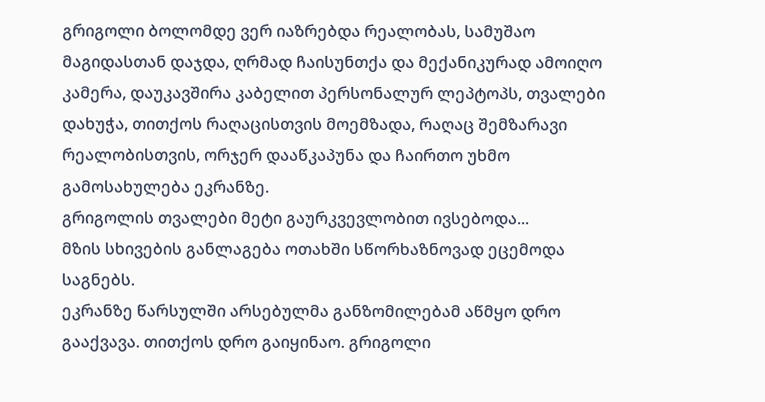გრიგოლი ბოლომდე ვერ იაზრებდა რეალობას, სამუშაო მაგიდასთან დაჯდა, ღრმად ჩაისუნთქა და მექანიკურად ამოიღო კამერა, დაუკავშირა კაბელით პერსონალურ ლეპტოპს, თვალები დახუჭა, თითქოს რაღაცისთვის მოემზადა, რაღაც შემზარავი რეალობისთვის, ორჯერ დააწკაპუნა და ჩაირთო უხმო გამოსახულება ეკრანზე.
გრიგოლის თვალები მეტი გაურკვევლობით ივსებოდა...
მზის სხივების განლაგება ოთახში სწორხაზნოვად ეცემოდა საგნებს.
ეკრანზე წარსულში არსებულმა განზომილებამ აწმყო დრო გააქვავა. თითქოს დრო გაიყინაო. გრიგოლი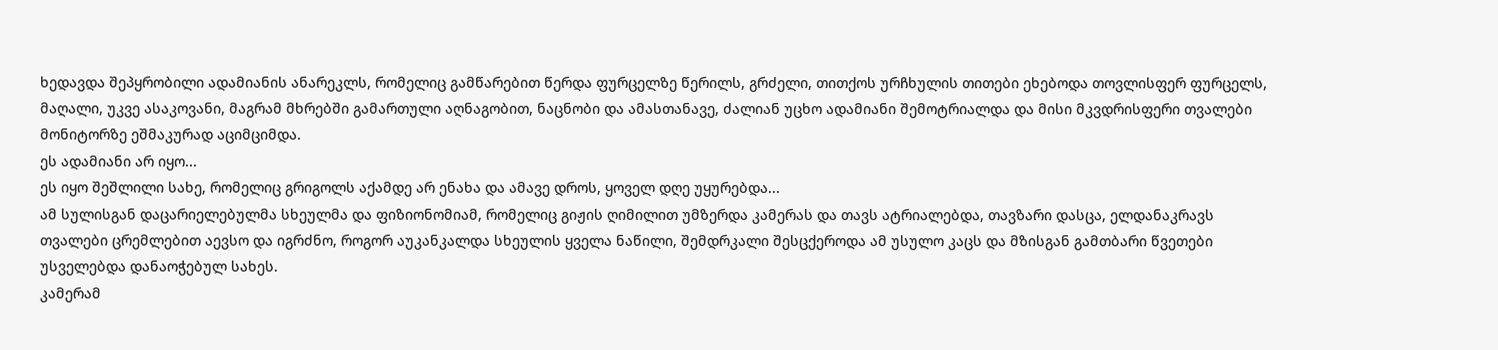ხედავდა შეპყრობილი ადამიანის ანარეკლს, რომელიც გამწარებით წერდა ფურცელზე წერილს, გრძელი, თითქოს ურჩხულის თითები ეხებოდა თოვლისფერ ფურცელს, მაღალი, უკვე ასაკოვანი, მაგრამ მხრებში გამართული აღნაგობით, ნაცნობი და ამასთანავე, ძალიან უცხო ადამიანი შემოტრიალდა და მისი მკვდრისფერი თვალები მონიტორზე ეშმაკურად აციმციმდა.
ეს ადამიანი არ იყო...
ეს იყო შეშლილი სახე, რომელიც გრიგოლს აქამდე არ ენახა და ამავე დროს, ყოველ დღე უყურებდა...
ამ სულისგან დაცარიელებულმა სხეულმა და ფიზიონომიამ, რომელიც გიჟის ღიმილით უმზერდა კამერას და თავს ატრიალებდა, თავზარი დასცა, ელდანაკრავს თვალები ცრემლებით აევსო და იგრძნო, როგორ აუკანკალდა სხეულის ყველა ნაწილი, შემდრკალი შესცქეროდა ამ უსულო კაცს და მზისგან გამთბარი წვეთები უსველებდა დანაოჭებულ სახეს.
კამერამ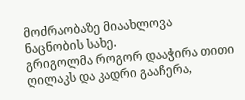მოძრაობაზე მიაახლოვა ნაცნობის სახე.
გრიგოლმა როგორ დააჭირა თითი ღილაკს და კადრი გააჩერა,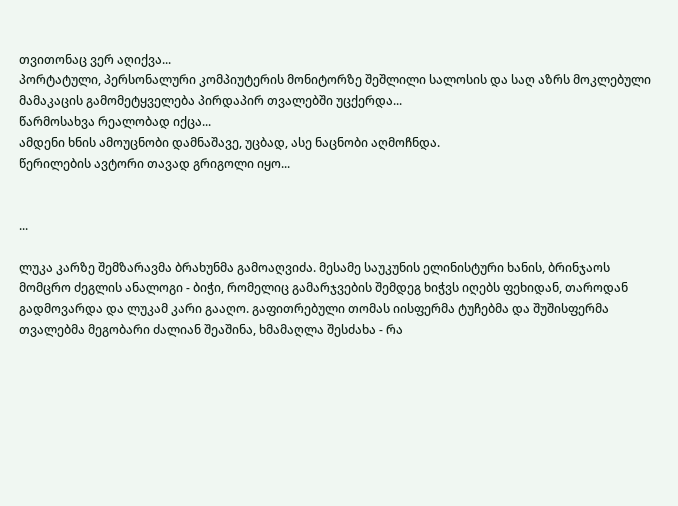თვითონაც ვერ აღიქვა...
პორტატული, პერსონალური კომპიუტერის მონიტორზე შეშლილი სალოსის და საღ აზრს მოკლებული მამაკაცის გამომეტყველება პირდაპირ თვალებში უცქერდა...
წარმოსახვა რეალობად იქცა...
ამდენი ხნის ამოუცნობი დამნაშავე, უცბად, ასე ნაცნობი აღმოჩნდა.
წერილების ავტორი თავად გრიგოლი იყო...


...

ლუკა კარზე შემზარავმა ბრახუნმა გამოაღვიძა. მესამე საუკუნის ელინისტური ხანის, ბრინჯაოს მომცრო ძეგლის ანალოგი - ბიჭი, რომელიც გამარჯვების შემდეგ ხიჭვს იღებს ფეხიდან, თაროდან გადმოვარდა და ლუკამ კარი გააღო. გაფითრებული თომას იისფერმა ტუჩებმა და შუშისფერმა თვალებმა მეგობარი ძალიან შეაშინა, ხმამაღლა შესძახა - რა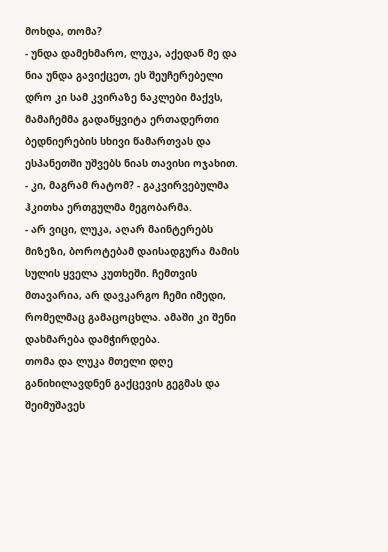მოხდა, თომა?
- უნდა დამეხმარო, ლუკა, აქედან მე და ნია უნდა გავიქცეთ, ეს შეუჩერებელი დრო კი სამ კვირაზე ნაკლები მაქვს, მამაჩემმა გადაწყვიტა ერთადერთი ბედნიერების სხივი წამართვას და ესპანეთში უშვებს ნიას თავისი ოჯახით.
- კი, მაგრამ რატომ? - გაკვირვებულმა ჰკითხა ერთგულმა მეგობარმა.
- არ ვიცი, ლუკა, აღარ მაინტერებს მიზეზი, ბოროტებამ დაისადგურა მამის სულის ყველა კუთხეში. ჩემთვის მთავარია, არ დავკარგო ჩემი იმედი, რომელმაც გამაცოცხლა. ამაში კი შენი დახმარება დამჭირდება.
თომა და ლუკა მთელი დღე განიხილავდნენ გაქცევის გეგმას და შეიმუშავეს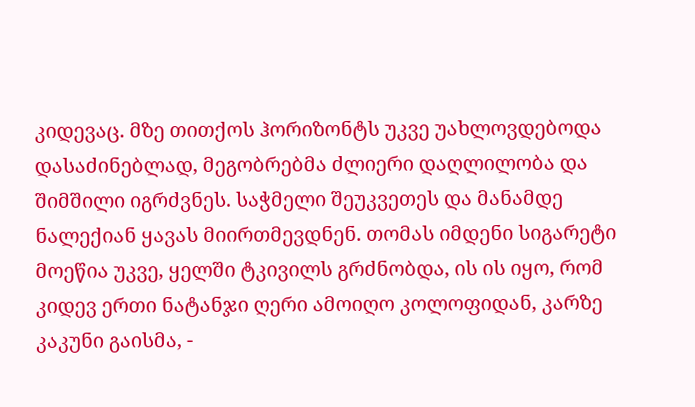კიდევაც. მზე თითქოს ჰორიზონტს უკვე უახლოვდებოდა დასაძინებლად, მეგობრებმა ძლიერი დაღლილობა და შიმშილი იგრძვნეს. საჭმელი შეუკვეთეს და მანამდე ნალექიან ყავას მიირთმევდნენ. თომას იმდენი სიგარეტი მოეწია უკვე, ყელში ტკივილს გრძნობდა, ის ის იყო, რომ კიდევ ერთი ნატანჯი ღერი ამოიღო კოლოფიდან, კარზე კაკუნი გაისმა, -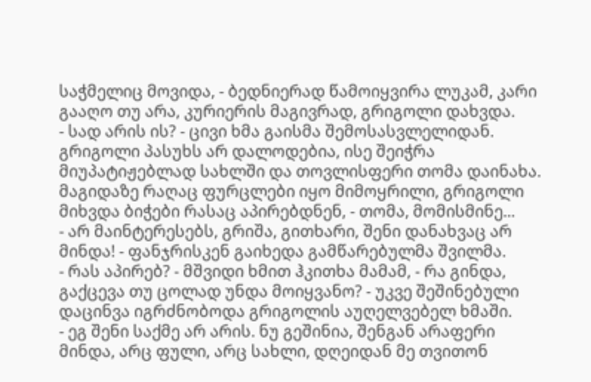საჭმელიც მოვიდა, - ბედნიერად წამოიყვირა ლუკამ, კარი გააღო თუ არა, კურიერის მაგივრად, გრიგოლი დახვდა.
- სად არის ის? - ცივი ხმა გაისმა შემოსასვლელიდან. გრიგოლი პასუხს არ დალოდებია, ისე შეიჭრა მიუპატიჟებლად სახლში და თოვლისფერი თომა დაინახა. მაგიდაზე რაღაც ფურცლები იყო მიმოყრილი, გრიგოლი მიხვდა ბიჭები რასაც აპირებდნენ, - თომა, მომისმინე...
- არ მაინტერესებს, გრიშა, გითხარი, შენი დანახვაც არ მინდა! - ფანჯრისკენ გაიხედა გამწარებულმა შვილმა.
- რას აპირებ? - მშვიდი ხმით ჰკითხა მამამ, - რა გინდა, გაქცევა თუ ცოლად უნდა მოიყვანო? - უკვე შეშინებული დაცინვა იგრძნობოდა გრიგოლის აუღელვებელ ხმაში.
- ეგ შენი საქმე არ არის. ნუ გეშინია, შენგან არაფერი მინდა, არც ფული, არც სახლი, დღეიდან მე თვითონ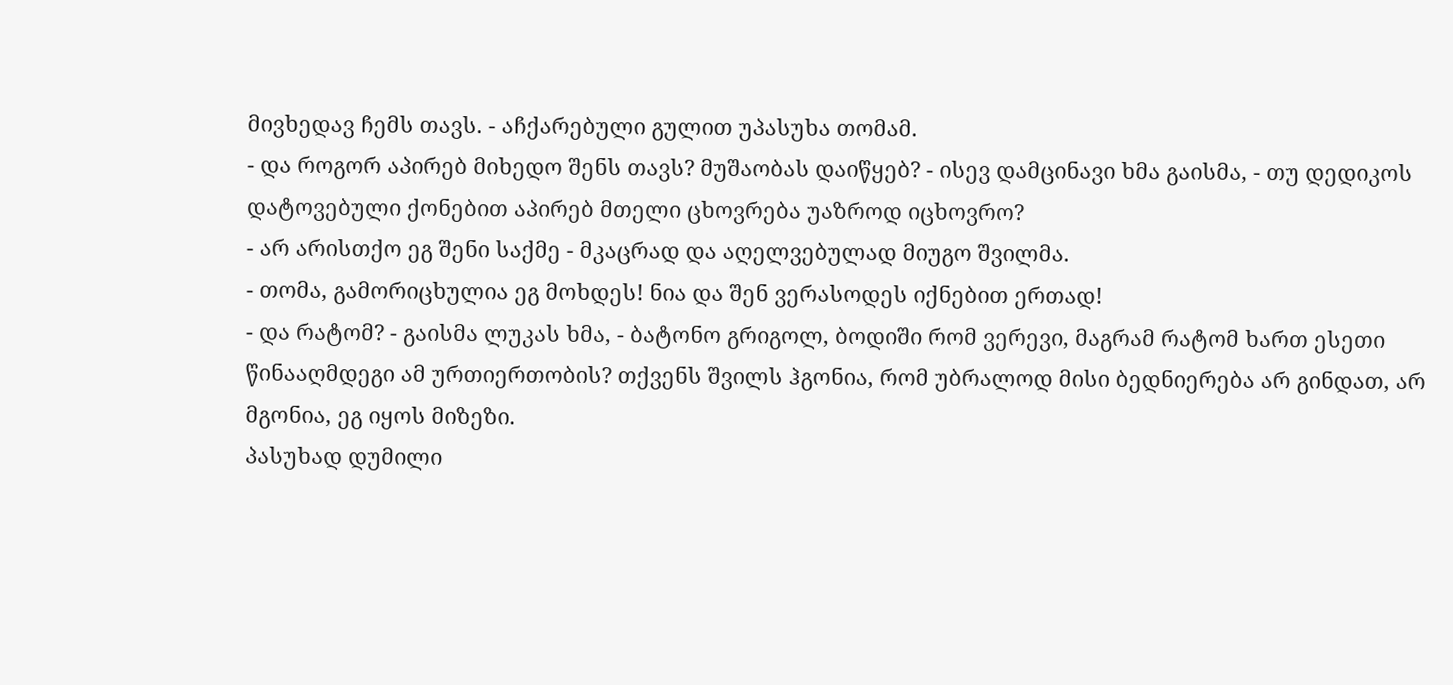მივხედავ ჩემს თავს. - აჩქარებული გულით უპასუხა თომამ.
- და როგორ აპირებ მიხედო შენს თავს? მუშაობას დაიწყებ? - ისევ დამცინავი ხმა გაისმა, - თუ დედიკოს დატოვებული ქონებით აპირებ მთელი ცხოვრება უაზროდ იცხოვრო?
- არ არისთქო ეგ შენი საქმე - მკაცრად და აღელვებულად მიუგო შვილმა.
- თომა, გამორიცხულია ეგ მოხდეს! ნია და შენ ვერასოდეს იქნებით ერთად!
- და რატომ? - გაისმა ლუკას ხმა, - ბატონო გრიგოლ, ბოდიში რომ ვერევი, მაგრამ რატომ ხართ ესეთი წინააღმდეგი ამ ურთიერთობის? თქვენს შვილს ჰგონია, რომ უბრალოდ მისი ბედნიერება არ გინდათ, არ მგონია, ეგ იყოს მიზეზი.
პასუხად დუმილი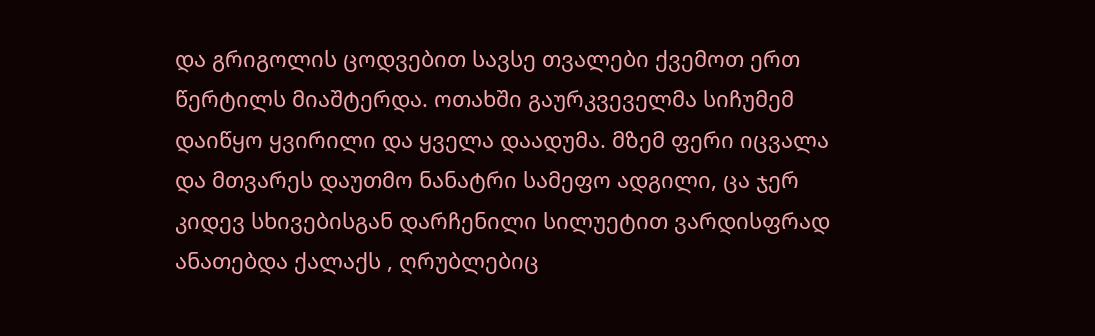და გრიგოლის ცოდვებით სავსე თვალები ქვემოთ ერთ წერტილს მიაშტერდა. ოთახში გაურკვეველმა სიჩუმემ დაიწყო ყვირილი და ყველა დაადუმა. მზემ ფერი იცვალა და მთვარეს დაუთმო ნანატრი სამეფო ადგილი, ცა ჯერ კიდევ სხივებისგან დარჩენილი სილუეტით ვარდისფრად ანათებდა ქალაქს , ღრუბლებიც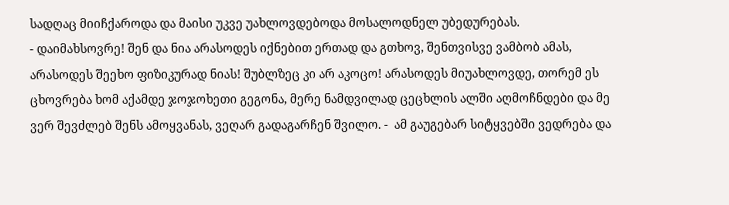სადღაც მიიჩქაროდა და მაისი უკვე უახლოვდებოდა მოსალოდნელ უბედურებას.
- დაიმახსოვრე! შენ და ნია არასოდეს იქნებით ერთად და გთხოვ, შენთვისვე ვამბობ ამას, არასოდეს შეეხო ფიზიკურად ნიას! შუბლზეც კი არ აკოცო! არასოდეს მიუახლოვდე, თორემ ეს ცხოვრება ხომ აქამდე ჯოჯოხეთი გეგონა, მერე ნამდვილად ცეცხლის ალში აღმოჩნდები და მე ვერ შევძლებ შენს ამოყვანას, ვეღარ გადაგარჩენ შვილო. -  ამ გაუგებარ სიტყვებში ვედრება და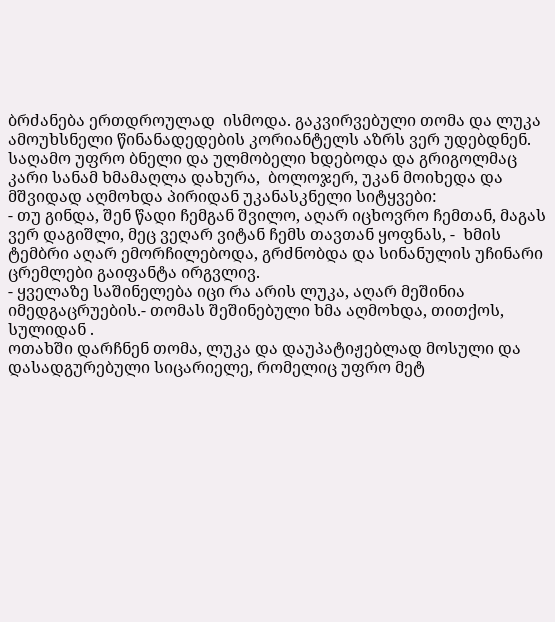ბრძანება ერთდროულად  ისმოდა. გაკვირვებული თომა და ლუკა ამოუხსნელი წინანადედების კორიანტელს აზრს ვერ უდებდნენ. საღამო უფრო ბნელი და ულმობელი ხდებოდა და გრიგოლმაც კარი სანამ ხმამაღლა დახურა,  ბოლოჯერ, უკან მოიხედა და მშვიდად აღმოხდა პირიდან უკანასკნელი სიტყვები:
- თუ გინდა, შენ წადი ჩემგან შვილო, აღარ იცხოვრო ჩემთან, მაგას ვერ დაგიშლი, მეც ვეღარ ვიტან ჩემს თავთან ყოფნას, -  ხმის ტემბრი აღარ ემორჩილებოდა, გრძნობდა და სინანულის უჩინარი ცრემლები გაიფანტა ირგვლივ.
- ყველაზე საშინელება იცი რა არის ლუკა, აღარ მეშინია იმედგაცრუების.- თომას შეშინებული ხმა აღმოხდა, თითქოს, სულიდან .
ოთახში დარჩნენ თომა, ლუკა და დაუპატიჟებლად მოსული და  დასადგურებული სიცარიელე, რომელიც უფრო მეტ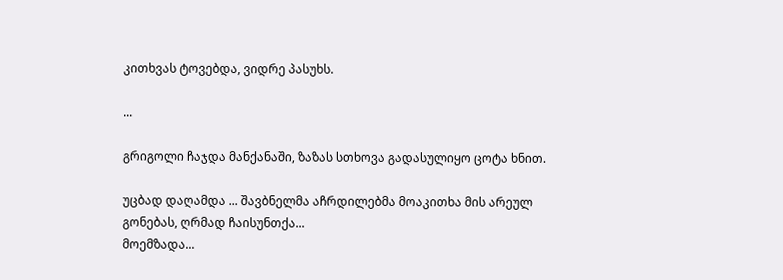კითხვას ტოვებდა, ვიდრე პასუხს.

...

გრიგოლი ჩაჯდა მანქანაში, ზაზას სთხოვა გადასულიყო ცოტა ხნით.

უცბად დაღამდა ... შავბნელმა აჩრდილებმა მოაკითხა მის არეულ გონებას, ღრმად ჩაისუნთქა...
მოემზადა...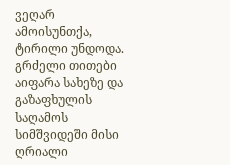ვეღარ ამოისუნთქა, ტირილი უნდოდა.
გრძელი თითები აიფარა სახეზე და გაზაფხულის  საღამოს სიმშვიდეში მისი ღრიალი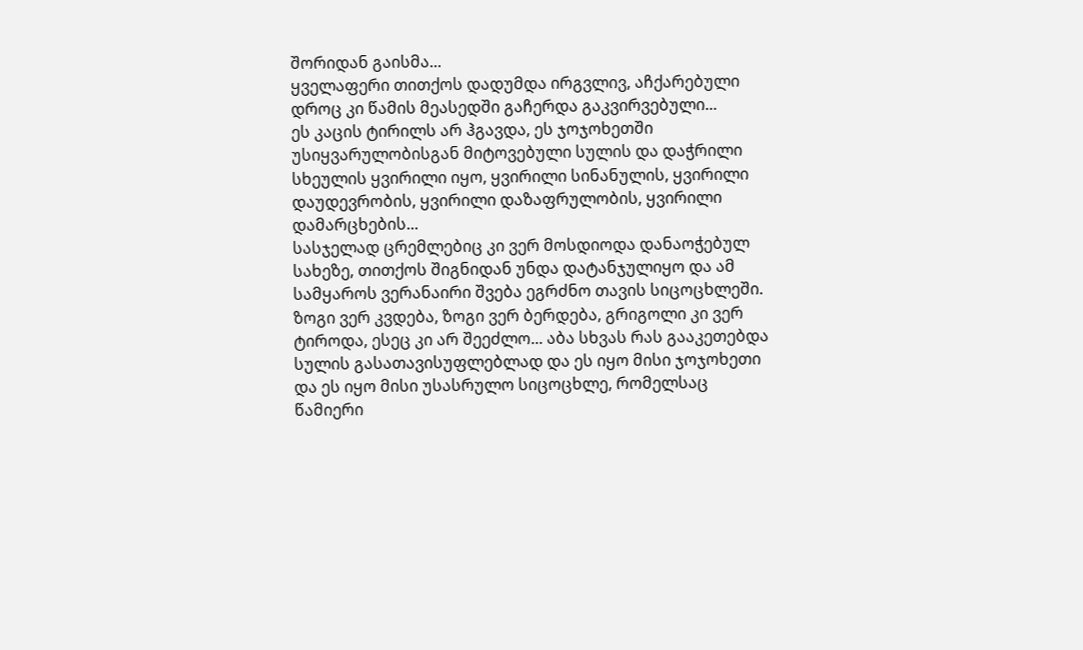შორიდან გაისმა...
ყველაფერი თითქოს დადუმდა ირგვლივ, აჩქარებული დროც კი წამის მეასედში გაჩერდა გაკვირვებული...
ეს კაცის ტირილს არ ჰგავდა, ეს ჯოჯოხეთში უსიყვარულობისგან მიტოვებული სულის და დაჭრილი სხეულის ყვირილი იყო, ყვირილი სინანულის, ყვირილი დაუდევრობის, ყვირილი დაზაფრულობის, ყვირილი დამარცხების...
სასჯელად ცრემლებიც კი ვერ მოსდიოდა დანაოჭებულ სახეზე, თითქოს შიგნიდან უნდა დატანჯულიყო და ამ სამყაროს ვერანაირი შვება ეგრძნო თავის სიცოცხლეში.
ზოგი ვერ კვდება, ზოგი ვერ ბერდება, გრიგოლი კი ვერ ტიროდა, ესეც კი არ შეეძლო... აბა სხვას რას გააკეთებდა სულის გასათავისუფლებლად და ეს იყო მისი ჯოჯოხეთი და ეს იყო მისი უსასრულო სიცოცხლე, რომელსაც წამიერი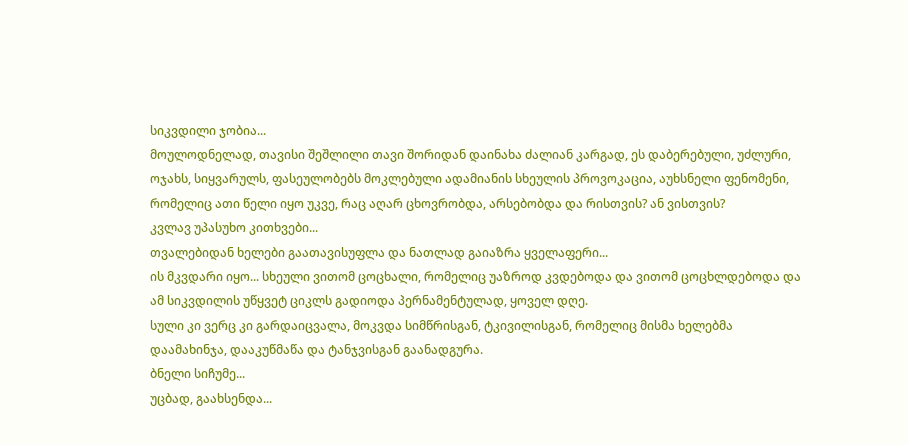სიკვდილი ჯობია...
მოულოდნელად, თავისი შეშლილი თავი შორიდან დაინახა ძალიან კარგად, ეს დაბერებული, უძლური, ოჯახს, სიყვარულს, ფასეულობებს მოკლებული ადამიანის სხეულის პროვოკაცია, აუხსნელი ფენომენი, რომელიც ათი წელი იყო უკვე, რაც აღარ ცხოვრობდა, არსებობდა და რისთვის? ან ვისთვის?
კვლავ უპასუხო კითხვები...
თვალებიდან ხელები გაათავისუფლა და ნათლად გაიაზრა ყველაფერი...
ის მკვდარი იყო... სხეული ვითომ ცოცხალი, რომელიც უაზროდ კვდებოდა და ვითომ ცოცხლდებოდა და ამ სიკვდილის უწყვეტ ციკლს გადიოდა პერნამენტულად, ყოველ დღე.
სული კი ვერც კი გარდაიცვალა, მოკვდა სიმწრისგან, ტკივილისგან, რომელიც მისმა ხელებმა დაამახინჯა, დააკუწმაწა და ტანჯვისგან გაანადგურა.
ბნელი სიჩუმე...
უცბად, გაახსენდა...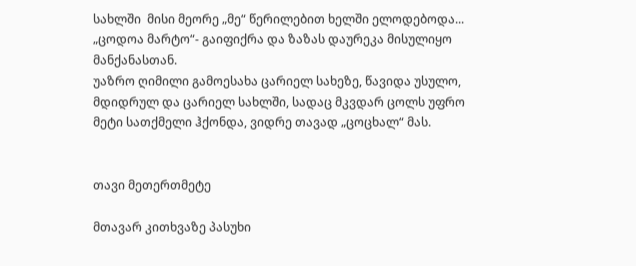სახლში  მისი მეორე „მე“ წერილებით ხელში ელოდებოდა... „ცოდოა მარტო“- გაიფიქრა და ზაზას დაურეკა მისულიყო მანქანასთან.
უაზრო ღიმილი გამოესახა ცარიელ სახეზე, წავიდა უსულო, მდიდრულ და ცარიელ სახლში, სადაც მკვდარ ცოლს უფრო მეტი სათქმელი ჰქონდა, ვიდრე თავად „ცოცხალ“ მას.


თავი მეთერთმეტე

მთავარ კითხვაზე პასუხი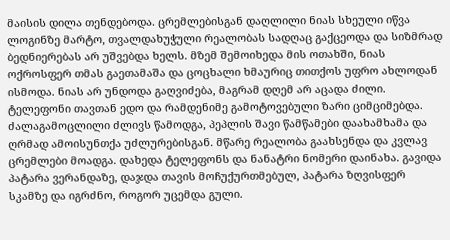მაისის დილა თენდებოდა. ცრემლებისგან დაღლილი ნიას სხეული იწვა ლოგინზე მარტო, თვალდახუჭული რეალობას სადღაც გაქცეოდა და სიზმრად ბედნიერებას არ უშვებდა ხელს. მზემ შემოიხედა მის ოთახში, ნიას ოქროსფერ თმას გაეთამაშა და ცოცხალი ხმაურიც თითქოს უფრო ახლოდან ისმოდა. ნიას არ უნდოდა გაღვიძება, მაგრამ დღემ არ აცადა ძილი. ტელეფონი თავთან ედო და რამდენიმე გამოტოვებული ზარი ციმციმებდა. ძალაგამოცლილი ძლივს წამოდგა, პეპლის შავი წამწამები დაახამხამა და ღრმად ამოისუნთქა უძლურებისგან. მწარე რეალობა გაახსენდა და კვლავ ცრემლები მოადგა. დახედა ტელეფონს და ნანატრი ნომერი დაინახა. გავიდა პატარა ვერანდაზე, დაჯდა თავის მოჩუქურთმებულ, პატარა ზღვისფერ სკამზე და იგრძნო, როგორ უცემდა გული.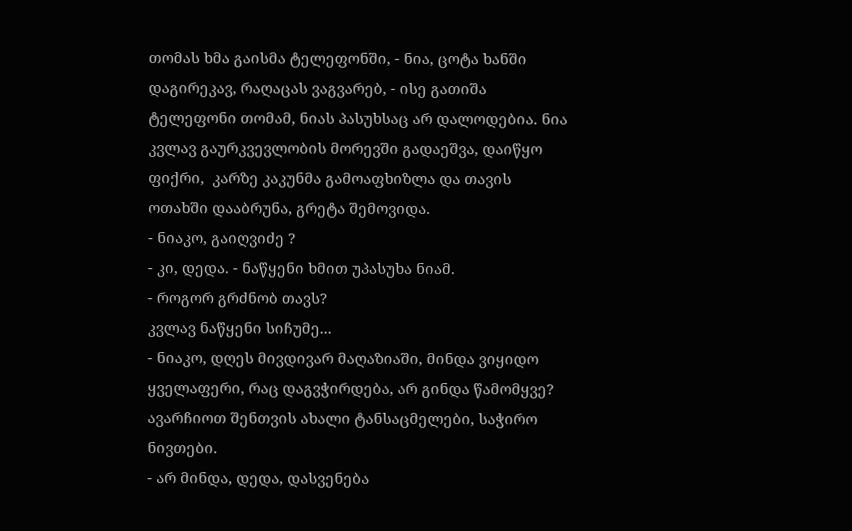თომას ხმა გაისმა ტელეფონში, - ნია, ცოტა ხანში დაგირეკავ, რაღაცას ვაგვარებ, - ისე გათიშა ტელეფონი თომამ, ნიას პასუხსაც არ დალოდებია. ნია კვლავ გაურკვევლობის მორევში გადაეშვა, დაიწყო ფიქრი,  კარზე კაკუნმა გამოაფხიზლა და თავის ოთახში დააბრუნა, გრეტა შემოვიდა.
- ნიაკო, გაიღვიძე ?
- კი, დედა. - ნაწყენი ხმით უპასუხა ნიამ.
- როგორ გრძნობ თავს?
კვლავ ნაწყენი სიჩუმე...
- ნიაკო, დღეს მივდივარ მაღაზიაში, მინდა ვიყიდო ყველაფერი, რაც დაგვჭირდება, არ გინდა წამომყვე? ავარჩიოთ შენთვის ახალი ტანსაცმელები, საჭირო ნივთები.
- არ მინდა, დედა, დასვენება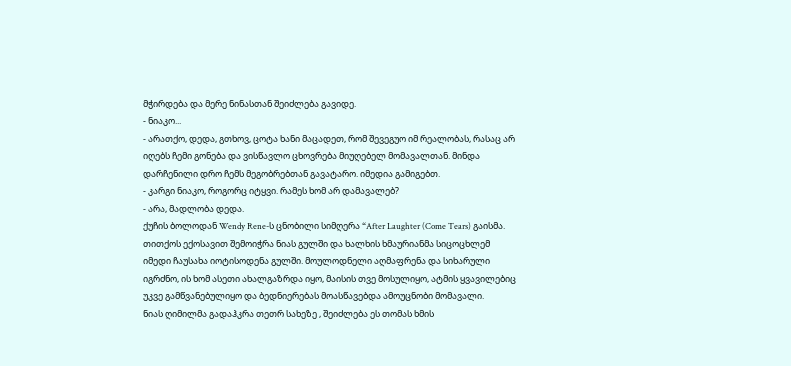მჭირდება და მერე ნინასთან შეიძლება გავიდე.
- ნიაკო...
- არათქო, დედა, გთხოვ, ცოტა ხანი მაცადეთ, რომ შევეგუო იმ რეალობას, რასაც არ იღებს ჩემი გონება და ვისწავლო ცხოვრება მიუღებელ მომავალთან. მინდა დარჩენილი დრო ჩემს მეგობრებთან გავატარო. იმედია გამიგებთ.
- კარგი ნიაკო, როგორც იტყვი. რამეს ხომ არ დამავალებ?
- არა, მადლობა დედა.
ქუჩის ბოლოდან Wendy Rene-ს ცნობილი სიმღერა “After Laughter (Come Tears) გაისმა. თითქოს ექოსავით შემოიჭრა ნიას გულში და ხალხის ხმაურიანმა სიცოცხლემ იმედი ჩაუსახა იოტისოდენა გულში. მოულოდნელი აღმაფრენა და სიხარული იგრძნო, ის ხომ ასეთი ახალგაზრდა იყო, მაისის თვე მოსულიყო, ატმის ყვავილებიც უკვე გამწვანებულიყო და ბედნიერებას მოასწავებდა ამოუცნობი მომავალი.
ნიას ღიმილმა გადაჰკრა თეთრ სახეზე , შეიძლება ეს თომას ხმის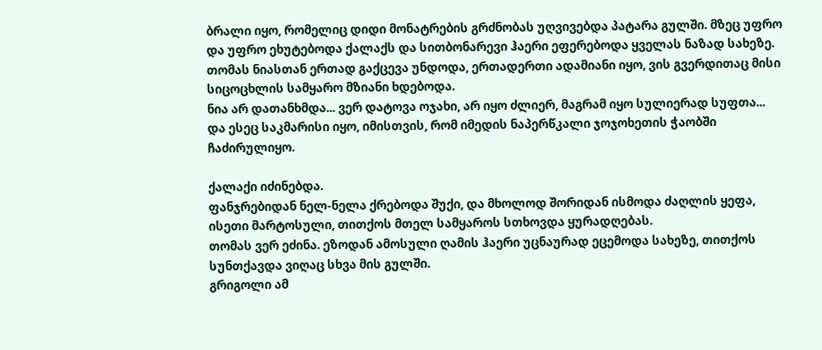ბრალი იყო, რომელიც დიდი მონატრების გრძნობას უღვივებდა პატარა გულში. მზეც უფრო და უფრო ეხუტებოდა ქალაქს და სითბონარევი ჰაერი ეფერებოდა ყველას ნაზად სახეზე.
თომას ნიასთან ერთად გაქცევა უნდოდა, ერთადერთი ადამიანი იყო, ვის გვერდითაც მისი სიცოცხლის სამყარო მზიანი ხდებოდა.
ნია არ დათანხმდა... ვერ დატოვა ოჯახი, არ იყო ძლიერ, მაგრამ იყო სულიერად სუფთა...
და ესეც საკმარისი იყო, იმისთვის, რომ იმედის ნაპერწკალი ჯოჯოხეთის ჭაობში ჩაძირულიყო.

ქალაქი იძინებდა.
ფანჯრებიდან ნელ-ნელა ქრებოდა შუქი, და მხოლოდ შორიდან ისმოდა ძაღლის ყეფა,  ისეთი მარტოსული, თითქოს მთელ სამყაროს სთხოვდა ყურადღებას.
თომას ვერ ეძინა. ეზოდან ამოსული ღამის ჰაერი უცნაურად ეცემოდა სახეზე, თითქოს სუნთქავდა ვიღაც სხვა მის გულში.
გრიგოლი ამ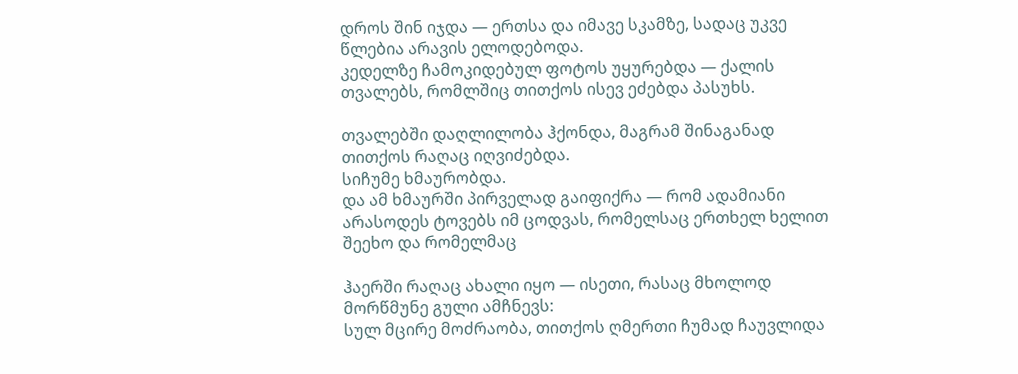დროს შინ იჯდა — ერთსა და იმავე სკამზე, სადაც უკვე წლებია არავის ელოდებოდა.
კედელზე ჩამოკიდებულ ფოტოს უყურებდა — ქალის თვალებს, რომლშიც თითქოს ისევ ეძებდა პასუხს.

თვალებში დაღლილობა ჰქონდა, მაგრამ შინაგანად თითქოს რაღაც იღვიძებდა.
სიჩუმე ხმაურობდა.
და ამ ხმაურში პირველად გაიფიქრა — რომ ადამიანი არასოდეს ტოვებს იმ ცოდვას, რომელსაც ერთხელ ხელით შეეხო და რომელმაც

ჰაერში რაღაც ახალი იყო — ისეთი, რასაც მხოლოდ მორწმუნე გული ამჩნევს:
სულ მცირე მოძრაობა, თითქოს ღმერთი ჩუმად ჩაუვლიდა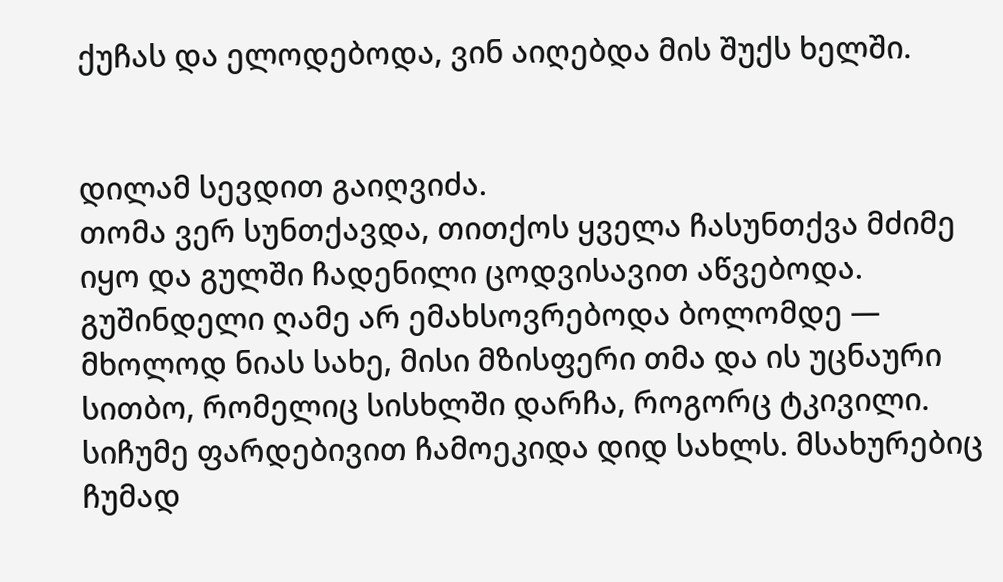ქუჩას და ელოდებოდა, ვინ აიღებდა მის შუქს ხელში.


დილამ სევდით გაიღვიძა.
თომა ვერ სუნთქავდა, თითქოს ყველა ჩასუნთქვა მძიმე იყო და გულში ჩადენილი ცოდვისავით აწვებოდა.
გუშინდელი ღამე არ ემახსოვრებოდა ბოლომდე — მხოლოდ ნიას სახე, მისი მზისფერი თმა და ის უცნაური სითბო, რომელიც სისხლში დარჩა, როგორც ტკივილი.
სიჩუმე ფარდებივით ჩამოეკიდა დიდ სახლს. მსახურებიც ჩუმად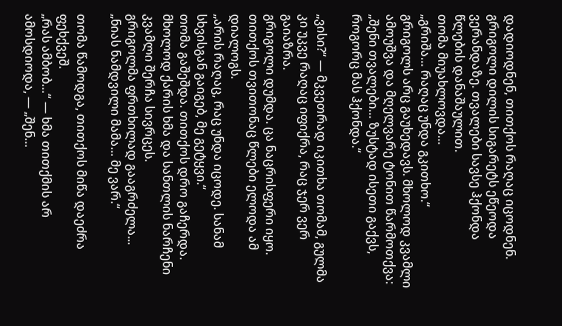დადიოდნენ, თითქოს რაღაც იცოდნენ. გრიგოლი დილის სიგარეტს ეწეოდა ვერანდაზე. თვალები სავსე ჰქონდა წლების დანაშაულით.
თომა მიუახლოვდა…
„გრიშა… რაღაც უნდა გკითხო.“
გრიგოლს არც გაუხედავს. მხოლოდ კვამლი ამოუშვა და მღელვარე ტონით წარმოთქვა:
„შენი თვალები… ზუსტად ისეთი გაქვს, როგორც მას ჰქონდა.“

„ვისი?“ — მკვეთრად იკითხა თომამ, გულმა კი უკვე რაღაც იფიქრა, რაც ჯერ ვერ გაიაზრა.
გრიგოლი დუმდა. ცა ნაცრისფერი იყო. თითქოს თვითონაც წლები ელოდა ამ დიალოგს.
„არის რაღაც, რაც უნდა იცოდე. სანამ სხვისგან გაიგებ, მე გეტყვი.“
თომა გაშეშდა. თითქოს დრო გაჩერდა. მხოლოდ ქარის ხმა და სანთლის ნარჩენი კვამლი შერჩა სივრცეს.
გრიგოლმა ფრთხილად გააგრძელა...
„ნიას ნამდვილი მამა… მე ვარ.“

თომა წამოდგა, თითქოს მიწა დაეძრა ფეხქვეშ.
„რას ამბობ…“ — ხმა თითქმის არ ამოსდიოდა, — „შენ…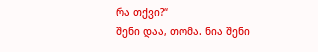რა თქვი?“
შენი დაა, თომა. ნია შენი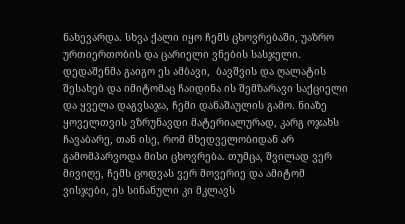ნახევარდა. სხვა ქალი იყო ჩემს ცხოვრებაში, უაზრო ურთიერთობის და ცარიელი ვნების სასჯელი. დედაშენმა გაიგო ეს ამბავი,  ბავშვის და ღალატის შესახებ და იმიტომაც ჩაიდინა ის შემზარავი საქციელი და ყველა დაგვსაჯა, ჩემი დანაშაულის გამო. ნიაზე ყოველთვის ვზრუნავდი მატერიალურად, კარგ ოჯახს ჩავაბარე, თან ისე, რომ მხედველობიდან არ გამომპარვოდა მისი ცხოვრება. თუმცა, შვილად ვერ მივიღე, ჩემს ცოდვას ვერ მოვერიე და ამიტომ ვისჯები, ეს სინანული კი მკლავს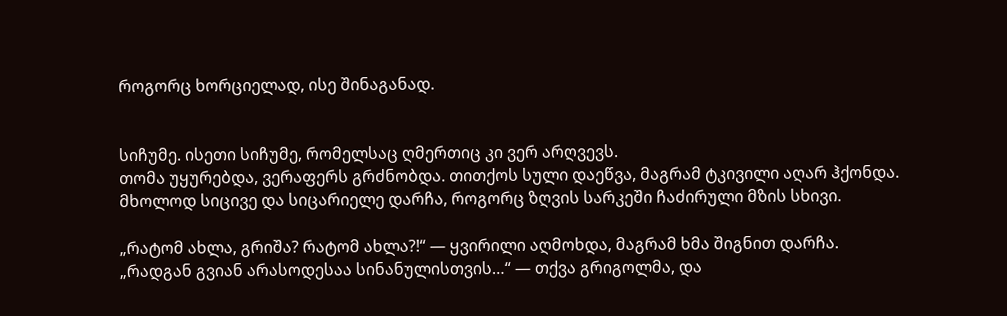როგორც ხორციელად, ისე შინაგანად.


სიჩუმე. ისეთი სიჩუმე, რომელსაც ღმერთიც კი ვერ არღვევს.
თომა უყურებდა, ვერაფერს გრძნობდა. თითქოს სული დაეწვა, მაგრამ ტკივილი აღარ ჰქონდა. მხოლოდ სიცივე და სიცარიელე დარჩა, როგორც ზღვის სარკეში ჩაძირული მზის სხივი.

„რატომ ახლა, გრიშა? რატომ ახლა?!“ — ყვირილი აღმოხდა, მაგრამ ხმა შიგნით დარჩა.
„რადგან გვიან არასოდესაა სინანულისთვის…“ — თქვა გრიგოლმა, და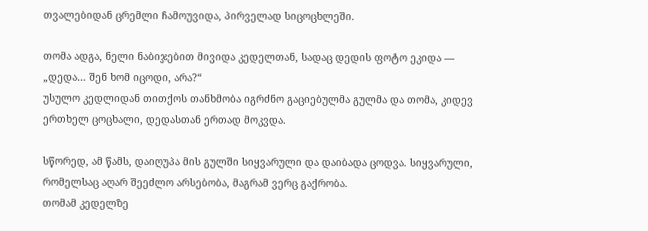თვალებიდან ცრემლი ჩამოუვიდა, პირველად სიცოცხლეში.

თომა ადგა, ნელი ნაბიჯებით მივიდა კედელთან, სადაც დედის ფოტო ეკიდა —
„დედა… შენ ხომ იცოდი, არა?“
უსულო კედლიდან თითქოს თანხმობა იგრძნო გაციებულმა გულმა და თომა, კიდევ ერთხელ ცოცხალი, დედასთან ერთად მოკვდა.

სწორედ, ამ წამს, დაიღუპა მის გულში სიყვარული და დაიბადა ცოდვა. სიყვარული, რომელსაც აღარ შეეძლო არსებობა, მაგრამ ვერც გაქრობა.
თომამ კედელზე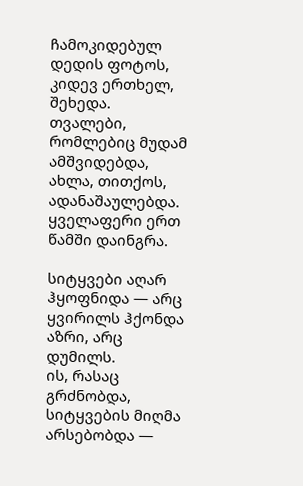ჩამოკიდებულ დედის ფოტოს, კიდევ ერთხელ, შეხედა.
თვალები, რომლებიც მუდამ ამშვიდებდა, ახლა, თითქოს, ადანაშაულებდა.
ყველაფერი ერთ წამში დაინგრა.

სიტყვები აღარ ჰყოფნიდა — არც ყვირილს ჰქონდა აზრი, არც დუმილს.
ის, რასაც გრძნობდა, სიტყვების მიღმა არსებობდა —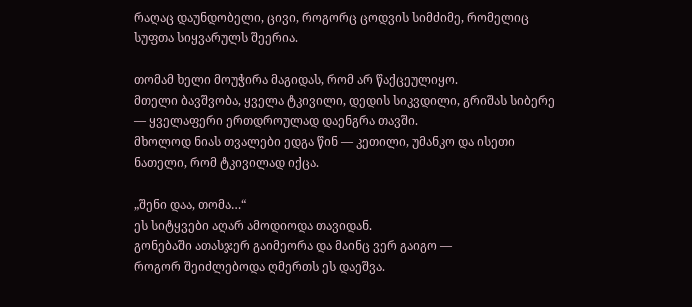რაღაც დაუნდობელი, ცივი, როგორც ცოდვის სიმძიმე, რომელიც სუფთა სიყვარულს შეერია.

თომამ ხელი მოუჭირა მაგიდას, რომ არ წაქცეულიყო.
მთელი ბავშვობა, ყველა ტკივილი, დედის სიკვდილი, გრიშას სიბერე — ყველაფერი ერთდროულად დაენგრა თავში.
მხოლოდ ნიას თვალები ედგა წინ — კეთილი, უმანკო და ისეთი ნათელი, რომ ტკივილად იქცა.

„შენი დაა, თომა…“
ეს სიტყვები აღარ ამოდიოდა თავიდან.
გონებაში ათასჯერ გაიმეორა და მაინც ვერ გაიგო —
როგორ შეიძლებოდა ღმერთს ეს დაეშვა.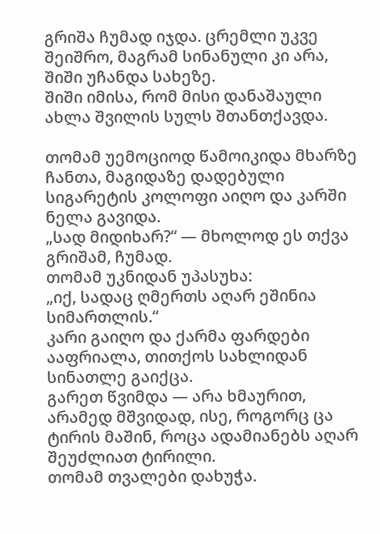გრიშა ჩუმად იჯდა. ცრემლი უკვე შეიშრო, მაგრამ სინანული კი არა, შიში უჩანდა სახეზე.
შიში იმისა, რომ მისი დანაშაული ახლა შვილის სულს შთანთქავდა.

თომამ უემოციოდ წამოიკიდა მხარზე ჩანთა, მაგიდაზე დადებული სიგარეტის კოლოფი აიღო და კარში ნელა გავიდა.
„სად მიდიხარ?“ — მხოლოდ ეს თქვა გრიშამ, ჩუმად.
თომამ უკნიდან უპასუხა:
„იქ, სადაც ღმერთს აღარ ეშინია სიმართლის.“
კარი გაიღო და ქარმა ფარდები ააფრიალა, თითქოს სახლიდან სინათლე გაიქცა.
გარეთ წვიმდა — არა ხმაურით, არამედ მშვიდად, ისე, როგორც ცა ტირის მაშინ, როცა ადამიანებს აღარ შეუძლიათ ტირილი.
თომამ თვალები დახუჭა.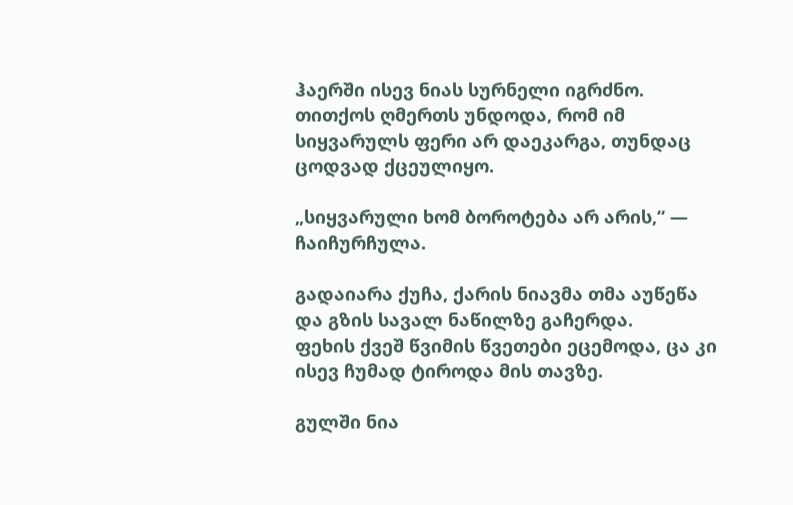ჰაერში ისევ ნიას სურნელი იგრძნო.
თითქოს ღმერთს უნდოდა, რომ იმ სიყვარულს ფერი არ დაეკარგა, თუნდაც ცოდვად ქცეულიყო.

„სიყვარული ხომ ბოროტება არ არის,“ — ჩაიჩურჩულა.

გადაიარა ქუჩა, ქარის ნიავმა თმა აუწეწა და გზის სავალ ნაწილზე გაჩერდა.
ფეხის ქვეშ წვიმის წვეთები ეცემოდა, ცა კი ისევ ჩუმად ტიროდა მის თავზე.

გულში ნია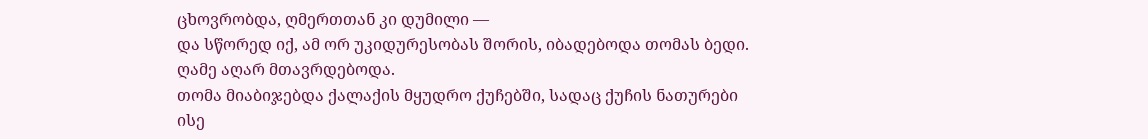ცხოვრობდა, ღმერთთან კი დუმილი —
და სწორედ იქ, ამ ორ უკიდურესობას შორის, იბადებოდა თომას ბედი.
ღამე აღარ მთავრდებოდა.
თომა მიაბიჯებდა ქალაქის მყუდრო ქუჩებში, სადაც ქუჩის ნათურები ისე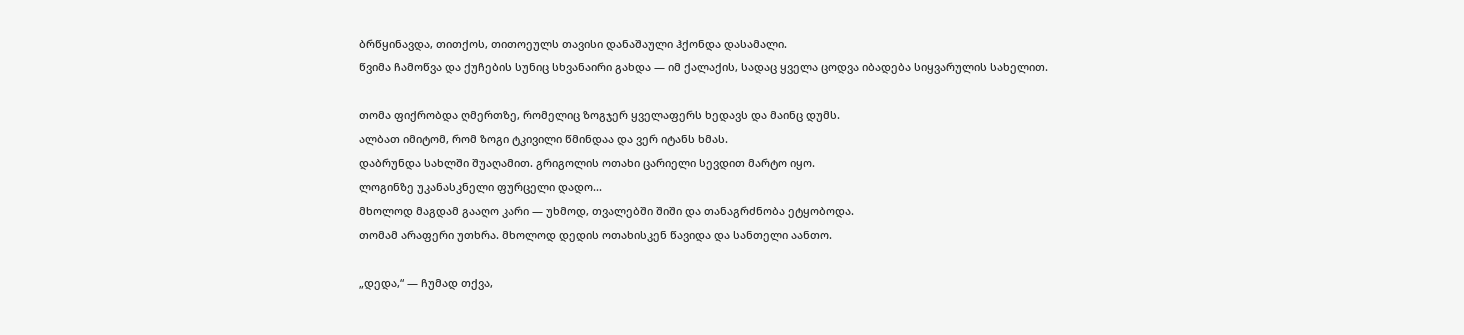ბრწყინავდა, თითქოს, თითოეულს თავისი დანაშაული ჰქონდა დასამალი.
წვიმა ჩამოწვა და ქუჩების სუნიც სხვანაირი გახდა — იმ ქალაქის, სადაც ყველა ცოდვა იბადება სიყვარულის სახელით.

თომა ფიქრობდა ღმერთზე, რომელიც ზოგჯერ ყველაფერს ხედავს და მაინც დუმს.
ალბათ იმიტომ, რომ ზოგი ტკივილი წმინდაა და ვერ იტანს ხმას.
დაბრუნდა სახლში შუაღამით. გრიგოლის ოთახი ცარიელი სევდით მარტო იყო.
ლოგინზე უკანასკნელი ფურცელი დადო...
მხოლოდ მაგდამ გააღო კარი — უხმოდ, თვალებში შიში და თანაგრძნობა ეტყობოდა.
თომამ არაფერი უთხრა. მხოლოდ დედის ოთახისკენ წავიდა და სანთელი აანთო.

„დედა,“ — ჩუმად თქვა,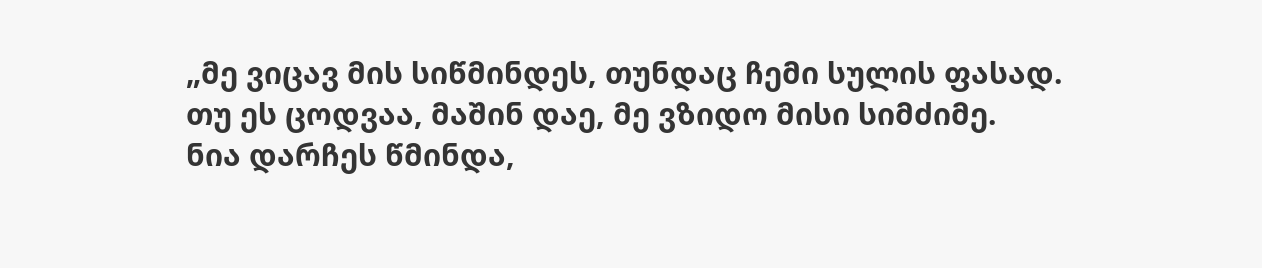„მე ვიცავ მის სიწმინდეს, თუნდაც ჩემი სულის ფასად.
თუ ეს ცოდვაა, მაშინ დაე, მე ვზიდო მისი სიმძიმე.
ნია დარჩეს წმინდა,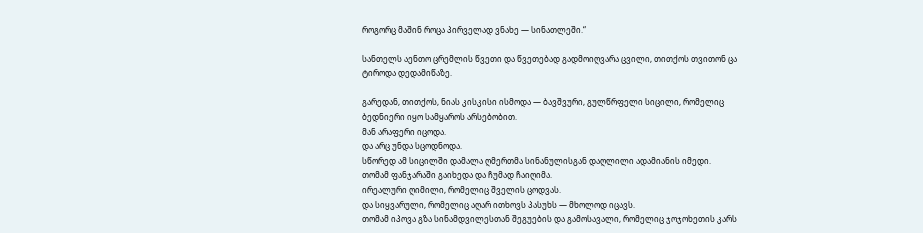როგორც მაშინ როცა პირველად ვნახე — სინათლეში.“

სანთელს აენთო ცრემლის წვეთი და წვეთებად გადმოიღვარა ცვილი, თითქოს თვითონ ცა ტიროდა დედამიწაზე.

გარედან, თითქოს, ნიას კისკისი ისმოდა — ბავშვური, გულწრფელი სიცილი, რომელიც ბედნიერი იყო სამყაროს არსებობით.
მან არაფერი იცოდა.
და არც უნდა სცოდნოდა.
სწორედ ამ სიცილში დამალა ღმერთმა სინანულისგან დაღლილი ადამიანის იმედი.
თომამ ფანჯარაში გაიხედა და ჩუმად ჩაიღიმა.
ირეალური ღიმილი, რომელიც შველის ცოდვას.
და სიყვარული, რომელიც აღარ ითხოვს პასუხს — მხოლოდ იცავს.
თომამ იპოვა გზა სინამდვილესთან შეგუების და გამოსავალი, რომელიც ჯოჯოხეთის კარს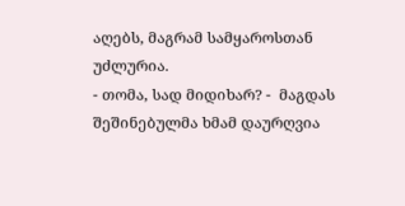აღებს, მაგრამ სამყაროსთან უძლურია.
- თომა, სად მიდიხარ? -  მაგდას შეშინებულმა ხმამ დაურღვია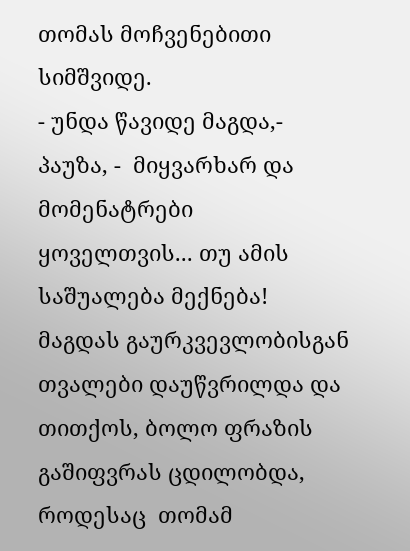თომას მოჩვენებითი სიმშვიდე.
- უნდა წავიდე მაგდა,- პაუზა, -  მიყვარხარ და მომენატრები ყოველთვის... თუ ამის საშუალება მექნება!
მაგდას გაურკვევლობისგან თვალები დაუწვრილდა და თითქოს, ბოლო ფრაზის გაშიფვრას ცდილობდა, როდესაც  თომამ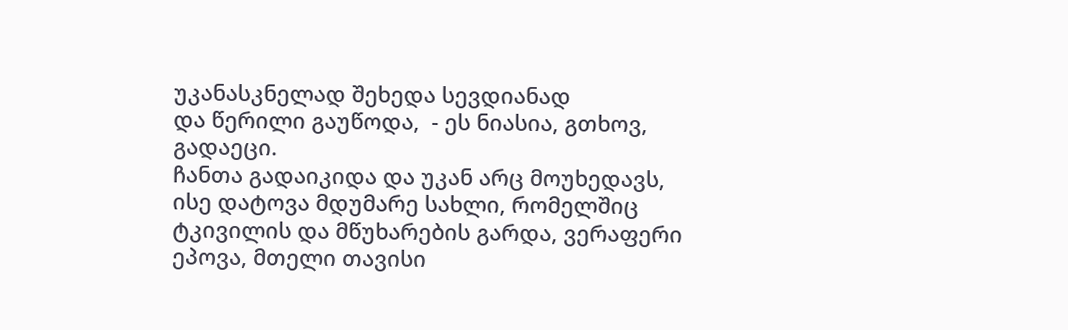უკანასკნელად შეხედა სევდიანად
და წერილი გაუწოდა,  - ეს ნიასია, გთხოვ, გადაეცი.
ჩანთა გადაიკიდა და უკან არც მოუხედავს, ისე დატოვა მდუმარე სახლი, რომელშიც ტკივილის და მწუხარების გარდა, ვერაფერი ეპოვა, მთელი თავისი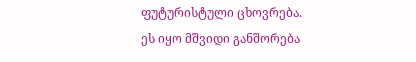ფუტურისტული ცხოვრება.
ეს იყო მშვიდი განშორება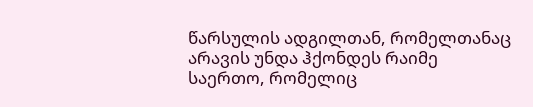წარსულის ადგილთან, რომელთანაც არავის უნდა ჰქონდეს რაიმე საერთო, რომელიც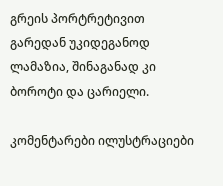გრეის პორტრეტივით გარედან უკიდეგანოდ ლამაზია, შინაგანად კი ბოროტი და ცარიელი.

კომენტარები ილუსტრაციები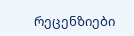რეცენზიები